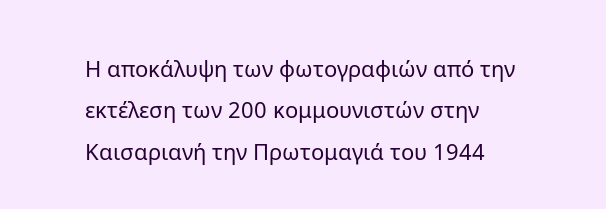Η αποκάλυψη των φωτογραφιών από την εκτέλεση των 200 κομμουνιστών στην Καισαριανή την Πρωτομαγιά του 1944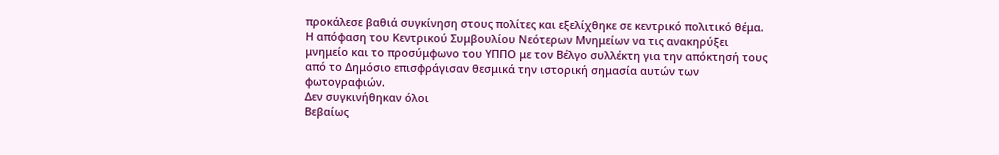προκάλεσε βαθιά συγκίνηση στους πολίτες και εξελίχθηκε σε κεντρικό πολιτικό θέμα. Η απόφαση του Κεντρικού Συμβουλίου Νεότερων Μνημείων να τις ανακηρύξει μνημείο και το προσύμφωνο του ΥΠΠΟ με τον Βέλγο συλλέκτη για την απόκτησή τους από το Δημόσιο επισφράγισαν θεσμικά την ιστορική σημασία αυτών των φωτογραφιών.
Δεν συγκινήθηκαν όλοι
Βεβαίως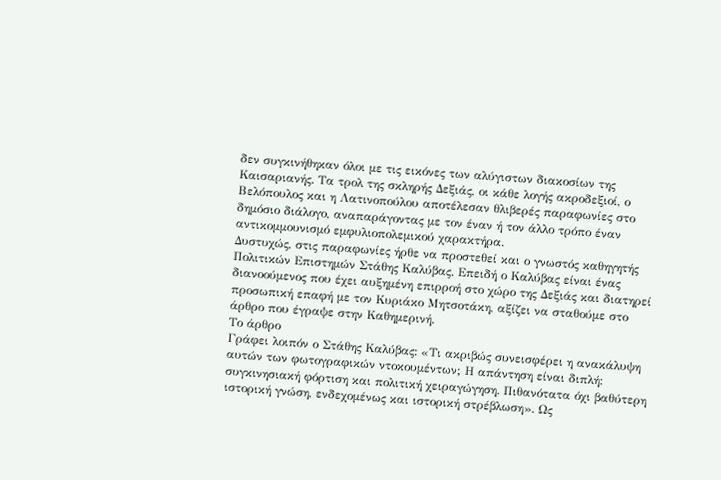δεν συγκινήθηκαν όλοι με τις εικόνες των αλύγιστων διακοσίων της Καισαριανής. Τα τρολ της σκληρής Δεξιάς, οι κάθε λογής ακροδεξιοί, ο Βελόπουλος και η Λατινοπούλου αποτέλεσαν θλιβερές παραφωνίες στο δημόσιο διάλογο, αναπαράγοντας με τον έναν ή τον άλλο τρόπο έναν αντικομμουνισμό εμφυλιοπολεμικού χαρακτήρα.
Δυστυχώς, στις παραφωνίες ήρθε να προστεθεί και ο γνωστός καθηγητής Πολιτικών Επιστημών Στάθης Καλύβας. Επειδή ο Καλύβας είναι ένας διανοούμενος που έχει αυξημένη επιρροή στο χώρο της Δεξιάς και διατηρεί προσωπική επαφή με τον Κυριάκο Μητσοτάκη, αξίζει να σταθούμε στο άρθρο που έγραψε στην Καθημερινή.
Το άρθρο
Γράφει λοιπόν ο Στάθης Καλύβας: «Τι ακριβώς συνεισφέρει η ανακάλυψη αυτών των φωτογραφικών ντοκουμέντων; Η απάντηση είναι διπλή: συγκινησιακή φόρτιση και πολιτική χειραγώγηση. Πιθανότατα όχι βαθύτερη ιστορική γνώση, ενδεχομένως και ιστορική στρέβλωση». Ως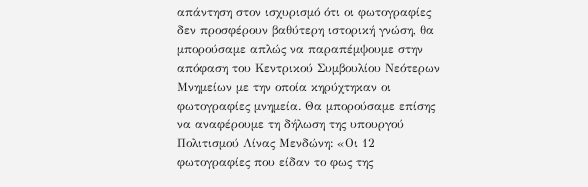απάντηση στον ισχυρισμό ότι οι φωτογραφίες δεν προσφέρουν βαθύτερη ιστορική γνώση, θα μπορούσαμε απλώς να παραπέμψουμε στην απόφαση του Κεντρικού Συμβουλίου Νεότερων Μνημείων με την οποία κηρύχτηκαν οι φωτογραφίες μνημεία. Θα μπορούσαμε επίσης να αναφέρουμε τη δήλωση της υπουργού Πολιτισμού Λίνας Μενδώνη: «Οι 12 φωτογραφίες που είδαν το φως της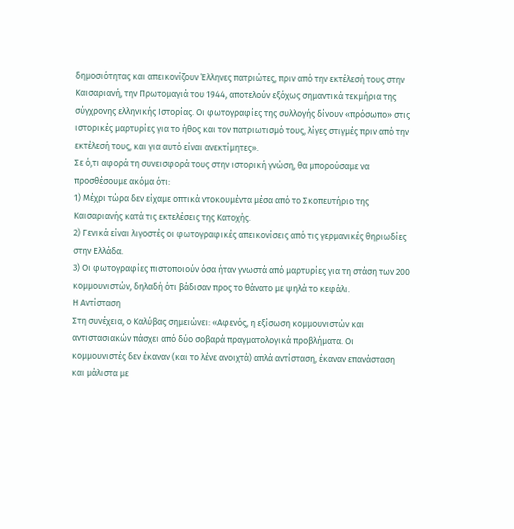δημοσιότητας και απεικονίζουν Έλληνες πατριώτες, πριν από την εκτέλεσή τους στην Καισαριανή, την Πρωτομαγιά του 1944, αποτελούν εξόχως σημαντικά τεκμήρια της σύγχρονης ελληνικής Ιστορίας. Οι φωτογραφίες της συλλογής δίνουν «πρόσωπο» στις ιστορικές μαρτυρίες για το ήθος και τον πατριωτισμό τους, λίγες στιγμές πριν από την εκτέλεσή τους, και για αυτό είναι ανεκτίμητες».
Σε ό,τι αφορά τη συνεισφορά τους στην ιστορική γνώση, θα μπορούσαμε να προσθέσουμε ακόμα ότι:
1) Μέχρι τώρα δεν είχαμε οπτικά ντοκουμέντα μέσα από το Σκοπευτήριο της Καισαριανής κατά τις εκτελέσεις της Κατοχής.
2) Γενικά είναι λιγοστές οι φωτογραφικές απεικονίσεις από τις γερμανικές θηριωδίες στην Ελλάδα.
3) Οι φωτογραφίες πιστοποιούν όσα ήταν γνωστά από μαρτυρίες για τη στάση των 200 κομμουνιστών, δηλαδή ότι βάδισαν προς το θάνατο με ψηλά το κεφάλι.
Η Αντίσταση
Στη συνέχεια, ο Καλύβας σημειώνει: «Αφενός, η εξίσωση κομμουνιστών και αντιστασιακών πάσχει από δύο σοβαρά πραγματολογικά προβλήματα. Οι κομμουνιστές δεν έκαναν (και το λένε ανοιχτά) απλά αντίσταση, έκαναν επανάσταση και μάλιστα με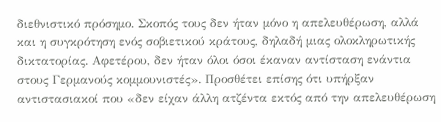διεθνιστικό πρόσημο. Σκοπός τους δεν ήταν μόνο η απελευθέρωση, αλλά και η συγκρότηση ενός σοβιετικού κράτους, δηλαδή μιας ολοκληρωτικής δικτατορίας. Αφετέρου, δεν ήταν όλοι όσοι έκαναν αντίσταση ενάντια στους Γερμανούς κομμουνιστές». Προσθέτει επίσης ότι υπήρξαν αντιστασιακοί που «δεν είχαν άλλη ατζέντα εκτός από την απελευθέρωση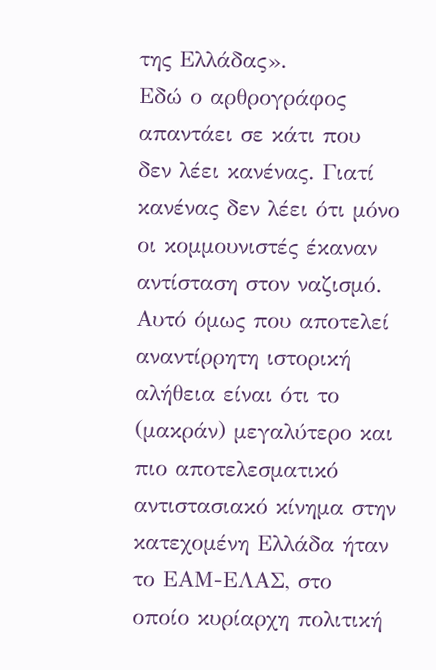της Ελλάδας».
Εδώ ο αρθρογράφος απαντάει σε κάτι που δεν λέει κανένας. Γιατί κανένας δεν λέει ότι μόνο οι κομμουνιστές έκαναν αντίσταση στον ναζισμό. Αυτό όμως που αποτελεί αναντίρρητη ιστορική αλήθεια είναι ότι το (μακράν) μεγαλύτερο και πιο αποτελεσματικό αντιστασιακό κίνημα στην κατεχομένη Ελλάδα ήταν το ΕΑΜ-ΕΛΑΣ, στο οποίο κυρίαρχη πολιτική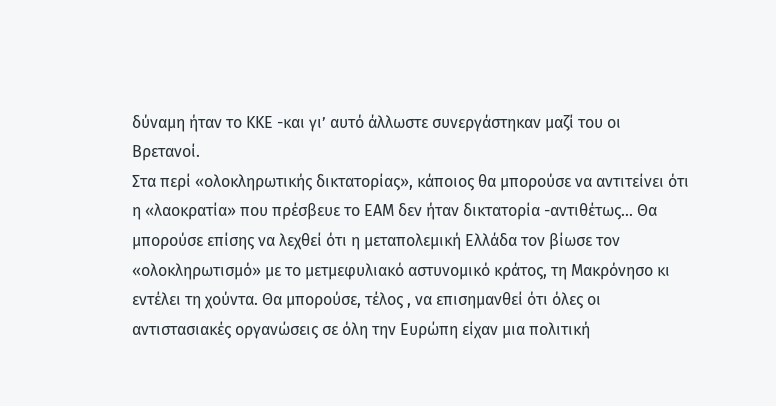δύναμη ήταν το ΚΚΕ -και γι’ αυτό άλλωστε συνεργάστηκαν μαζί του οι Βρετανοί.
Στα περί «ολοκληρωτικής δικτατορίας», κάποιος θα μπορούσε να αντιτείνει ότι η «λαοκρατία» που πρέσβευε το ΕΑΜ δεν ήταν δικτατορία -αντιθέτως... Θα μπορούσε επίσης να λεχθεί ότι η μεταπολεμική Ελλάδα τον βίωσε τον «ολοκληρωτισμό» με το μετμεφυλιακό αστυνομικό κράτος, τη Μακρόνησο κι εντέλει τη χούντα. Θα μπορούσε, τέλος , να επισημανθεί ότι όλες οι αντιστασιακές οργανώσεις σε όλη την Ευρώπη είχαν μια πολιτική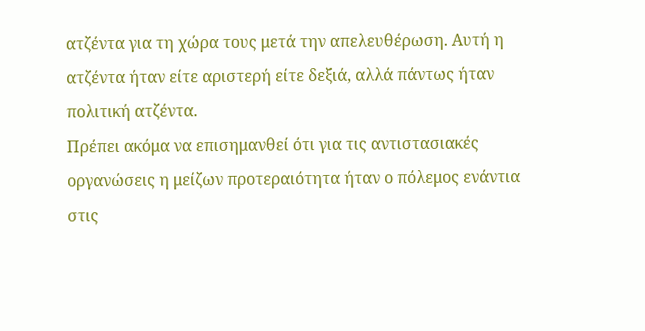ατζέντα για τη χώρα τους μετά την απελευθέρωση. Αυτή η ατζέντα ήταν είτε αριστερή είτε δεξιά, αλλά πάντως ήταν πολιτική ατζέντα.
Πρέπει ακόμα να επισημανθεί ότι για τις αντιστασιακές οργανώσεις η μείζων προτεραιότητα ήταν ο πόλεμος ενάντια στις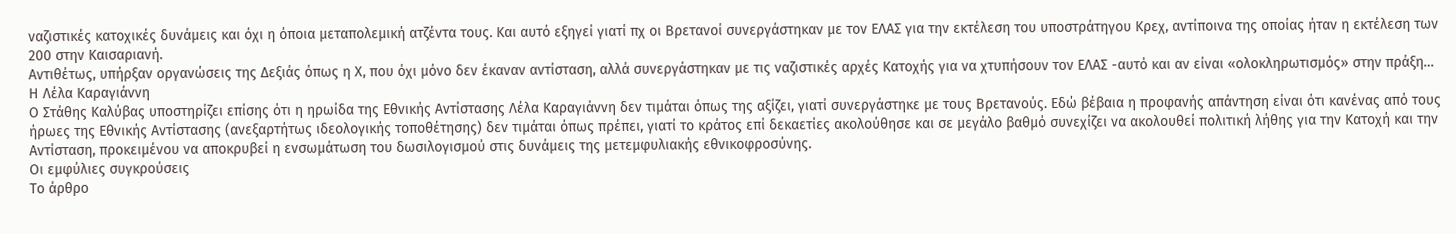ναζιστικές κατοχικές δυνάμεις και όχι η όποια μεταπολεμική ατζέντα τους. Και αυτό εξηγεί γιατί πχ οι Βρετανοί συνεργάστηκαν με τον ΕΛΑΣ για την εκτέλεση του υποστράτηγου Κρεχ, αντίποινα της οποίας ήταν η εκτέλεση των 200 στην Καισαριανή.
Αντιθέτως, υπήρξαν οργανώσεις της Δεξιάς όπως η Χ, που όχι μόνο δεν έκαναν αντίσταση, αλλά συνεργάστηκαν με τις ναζιστικές αρχές Κατοχής για να χτυπήσουν τον ΕΛΑΣ -αυτό και αν είναι «ολοκληρωτισμός» στην πράξη…
Η Λέλα Καραγιάννη
Ο Στάθης Καλύβας υποστηρίζει επίσης ότι η ηρωίδα της Εθνικής Αντίστασης Λέλα Καραγιάννη δεν τιμάται όπως της αξίζει, γιατί συνεργάστηκε με τους Βρετανούς. Εδώ βέβαια η προφανής απάντηση είναι ότι κανένας από τους ήρωες της Εθνικής Αντίστασης (ανεξαρτήτως ιδεολογικής τοποθέτησης) δεν τιμάται όπως πρέπει, γιατί το κράτος επί δεκαετίες ακολούθησε και σε μεγάλο βαθμό συνεχίζει να ακολουθεί πολιτική λήθης για την Κατοχή και την Αντίσταση, προκειμένου να αποκρυβεί η ενσωμάτωση του δωσιλογισμού στις δυνάμεις της μετεμφυλιακής εθνικοφροσύνης.
Οι εμφύλιες συγκρούσεις
Το άρθρο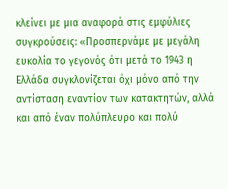κλείνει με μια αναφορά στις εμφύλιες συγκρούσεις: «Προσπερνάμε με μεγάλη ευκολία το γεγονός ότι μετά το 1943 η Ελλάδα συγκλονίζεται όχι μόνο από την αντίσταση εναντίον των κατακτητών, αλλά και από έναν πολύπλευρο και πολύ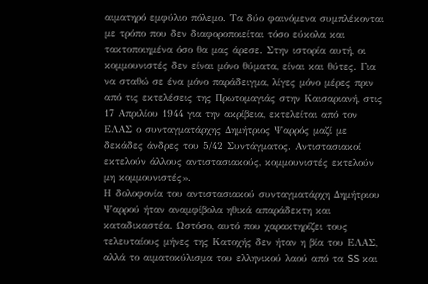αιματηρό εμφύλιο πόλεμο. Τα δύο φαινόμενα συμπλέκονται με τρόπο που δεν διαφοροποιείται τόσο εύκολα και τακτοποιημένα όσο θα μας άρεσε. Στην ιστορία αυτή, οι κομμουνιστές δεν είναι μόνο θύματα, είναι και θύτες. Για να σταθώ σε ένα μόνο παράδειγμα, λίγες μόνο μέρες πριν από τις εκτελέσεις της Πρωτομαγιάς στην Καισαριανή, στις 17 Απριλίου 1944 για την ακρίβεια, εκτελείται από τον ΕΛΑΣ ο συνταγματάρχης Δημήτριος Ψαρρός μαζί με δεκάδες άνδρες του 5/42 Συντάγματος. Αντιστασιακοί εκτελούν άλλους αντιστασιακούς, κομμουνιστές εκτελούν μη κομμουνιστές».
Η δολοφονία του αντιστασιακού συνταγματάρχη Δημήτριου Ψαρρού ήταν αναμφίβολα ηθικά απαράδεκτη και καταδικαστέα. Ωστόσο, αυτό που χαρακτηρίζει τους τελευταίους μήνες της Κατοχής δεν ήταν η βία του ΕΛΑΣ, αλλά το αιματοκύλισμα του ελληνικού λαού από τα SS και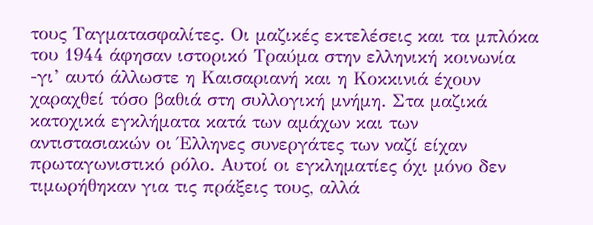τους Ταγματασφαλίτες. Οι μαζικές εκτελέσεις και τα μπλόκα του 1944 άφησαν ιστορικό Τραύμα στην ελληνική κοινωνία -γι’ αυτό άλλωστε η Καισαριανή και η Κοκκινιά έχουν χαραχθεί τόσο βαθιά στη συλλογική μνήμη. Στα μαζικά κατοχικά εγκλήματα κατά των αμάχων και των αντιστασιακών οι Έλληνες συνεργάτες των ναζί είχαν πρωταγωνιστικό ρόλο. Αυτοί οι εγκληματίες όχι μόνο δεν τιμωρήθηκαν για τις πράξεις τους, αλλά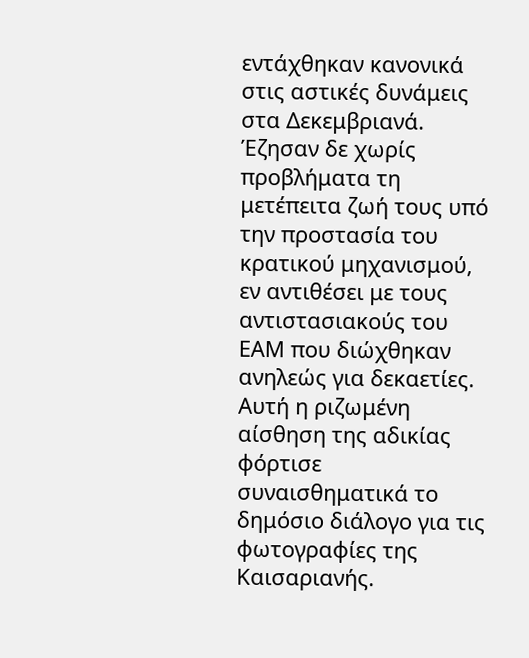εντάχθηκαν κανονικά στις αστικές δυνάμεις στα Δεκεμβριανά. Έζησαν δε χωρίς προβλήματα τη μετέπειτα ζωή τους υπό την προστασία του κρατικού μηχανισμού, εν αντιθέσει με τους αντιστασιακούς του ΕΑΜ που διώχθηκαν ανηλεώς για δεκαετίες. Αυτή η ριζωμένη αίσθηση της αδικίας φόρτισε συναισθηματικά το δημόσιο διάλογο για τις φωτογραφίες της Καισαριανής.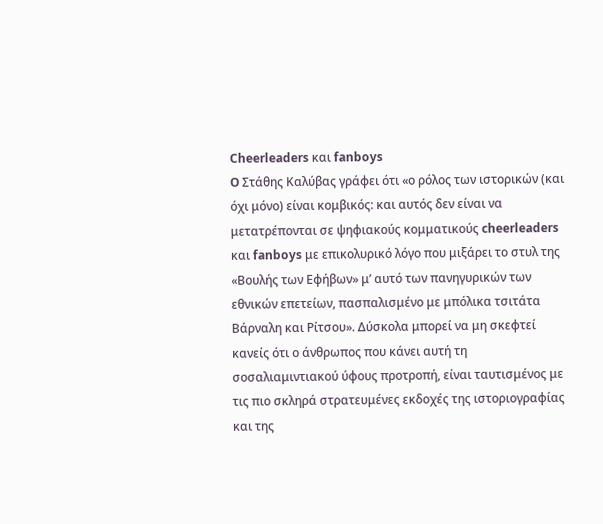Cheerleaders και fanboys
O Στάθης Καλύβας γράφει ότι «ο ρόλος των ιστορικών (και όχι μόνο) είναι κομβικός: και αυτός δεν είναι να μετατρέπονται σε ψηφιακούς κομματικούς cheerleaders και fanboys με επικολυρικό λόγο που μιξάρει το στυλ της «Βουλής των Εφήβων» μ’ αυτό των πανηγυρικών των εθνικών επετείων, πασπαλισμένο με μπόλικα τσιτάτα Βάρναλη και Ρίτσου». Δύσκολα μπορεί να μη σκεφτεί κανείς ότι ο άνθρωπος που κάνει αυτή τη σοσαλιαμιντιακού ύφους προτροπή, είναι ταυτισμένος με τις πιο σκληρά στρατευμένες εκδοχές της ιστοριογραφίας και της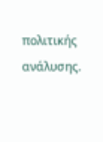πολιτικής ανάλυσης.